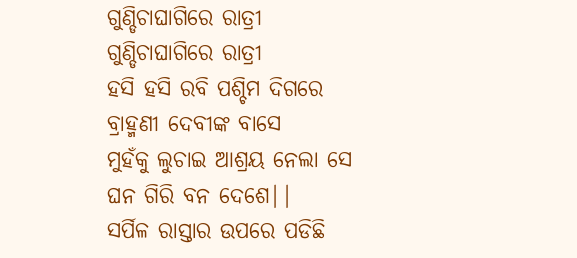ଗୁଣ୍ଡିଚାଘାଗିରେ ରାତ୍ରୀ
ଗୁଣ୍ଡିଚାଘାଗିରେ ରାତ୍ରୀ
ହସି ହସି ରବି ପଶ୍ଚିମ ଦିଗରେ
ବ୍ରାହ୍ମଣୀ ଦେବୀଙ୍କ ବାସେ
ମୁହଁକୁ ଲୁଚାଇ ଆଶ୍ରୟ ନେଲା ସେ
ଘନ ଗିରି ବନ ଦେଶେ||
ସର୍ପିଳ ରାସ୍ତାର ଉପରେ ପଡିଛି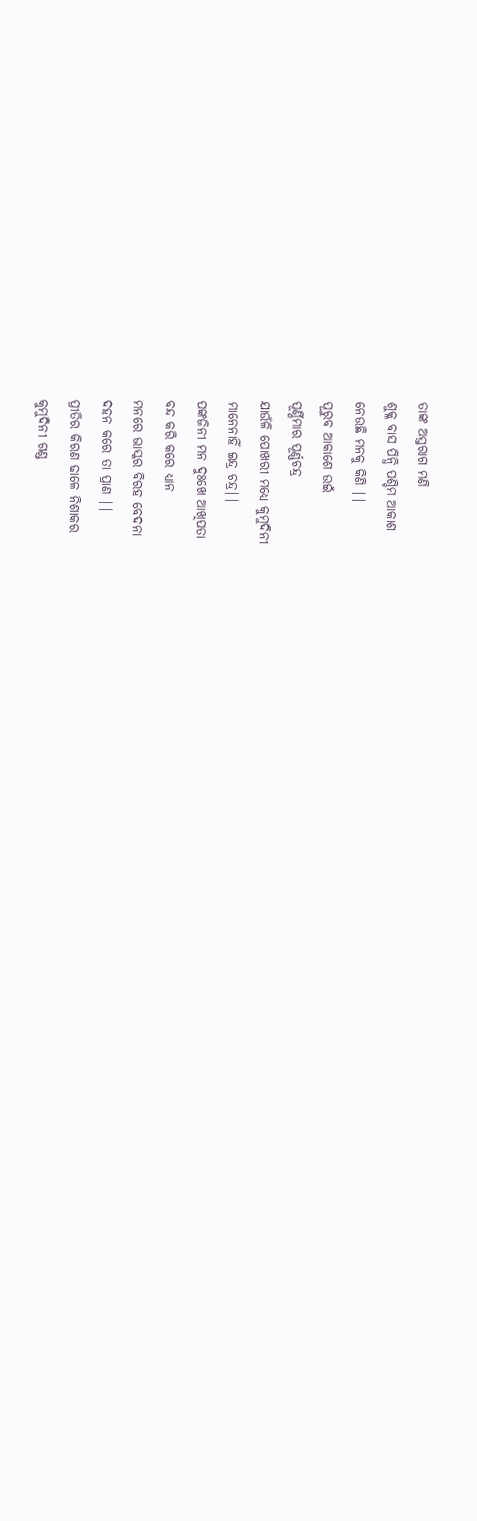ତାଙ୍କ ଅସ୍ତରାଗ ମଣି
ଶୁକ୍ଳ ବାସ ପିନ୍ଧି ପଶ୍ଚିମ ଆକାଶ
ନେଉଛି ମନକୁ କିଣି ||
ପୂରୁବ ଆକାଶେ ଉଇଁ
ପୂର୍ଣ୍ଣିମାର ପୂର୍ଣ୍ଣଚନ୍ଦ୍ର
ଯାଉଁଳି ପୋଖରୀ ମଧ୍ୟେ କୁମୁଦିନୀ
ମାନେନାହିଁ ଇନ୍ଦ୍ର ଚନ୍ଦ୍ର||
ପଙ୍କଜିନୀ ମନ ଦୁଃଖେ ଆଖିପତା
ବନ୍ଦ କରି କରେ ଧ୍ୟାନ
ମନରେ ଭାସ୍କର ବିରହ ବେଦନା
ଦହନ କରେ ତା ପ୍ରାଣ ||
ପ୍ରୀତିର କିରଣ ଢାଳେ ନିଶାକର
କୁମୁଦିନୀ ଗଣ୍ଡ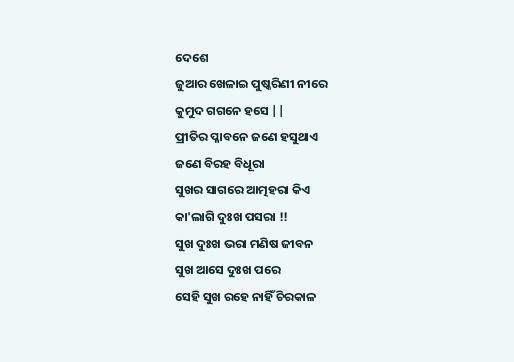ଦେଶେ
ଜୁଆର ଖେଳାଇ ପୁଷ୍କରିଣୀ ନୀରେ
କୁମୁଦ ଗଗନେ ହସେ ||
ପ୍ରୀତିର ପ୍ଳାବନେ ଜଣେ ହସୁଥାଏ
ଜଣେ ବିରହ ବିଧୂରା
ସୁଖର ସାଗରେ ଆତ୍ମହରା କିଏ
କା'ଲାଗି ଦୁଃଖ ପସରା !!
ସୁଖ ଦୁଃଖ ଭରା ମଣିଷ ଜୀବନ
ସୁଖ ଆସେ ଦୁଃଖ ପରେ
ସେହି ସୁଖ ରହେ ନାହିଁ ଚିରକାଳ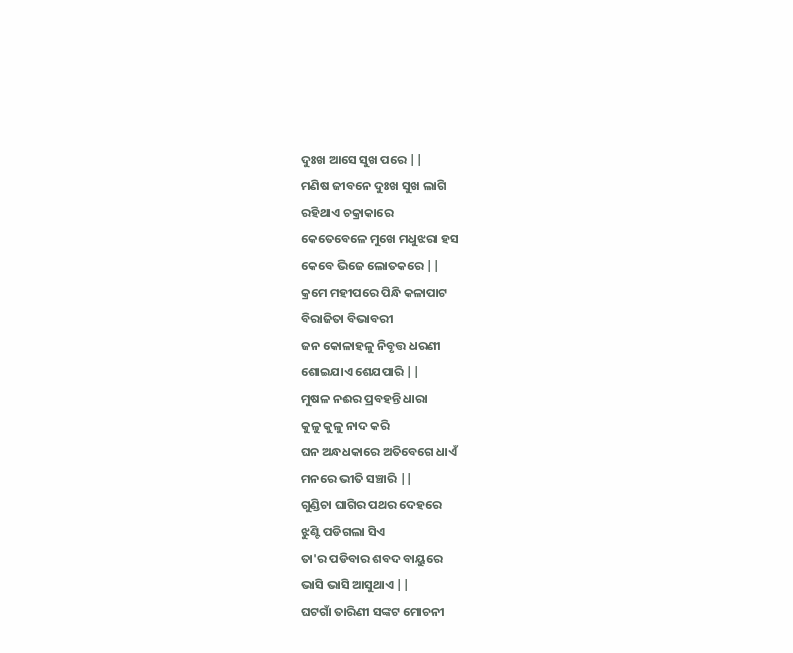ଦୁଃଖ ଆସେ ସୁଖ ପରେ ||
ମଣିଷ ଜୀବନେ ଦୁଃଖ ସୁଖ ଲାଗି
ରହିଥାଏ ଚକ୍ରାକାରେ
କେତେବେଳେ ମୁଖେ ମଧୁଝରା ହସ
କେବେ ଭିଜେ ଲୋତକରେ ||
କ୍ରମେ ମହୀପରେ ପିନ୍ଧି କଳାପାଟ
ବିରାଜିତା ବିଭାବରୀ
ଜନ କୋଳାହଳୁ ନିବୃତ୍ତ ଧରଣୀ
ଶୋଇଯାଏ ଶେଯପାରି ||
ମୁଷଳ ନଈର ପ୍ରବହନ୍ତି ଧାରା
କୁଳୁ କୁଳୁ ନାଦ କରି
ଘନ ଅନ୍ଧଧକାରେ ଅତିବେଗେ ଧାଏଁ
ମନରେ ଭୀତି ସଞ୍ଚାରି ||
ଗୁଣ୍ଡିଚା ଘାଗିର ପଥର ଦେହରେ
ଝୁଣ୍ଟି ପଡିଗଲା ସିଏ
ତା'ର ପଡିବାର ଶବଦ ବାୟୁରେ
ଭାସି ଭାସି ଆସୁଥାଏ ||
ଘଟଗାଁ ତାରିଣୀ ସଙ୍କଟ ମୋଚନୀ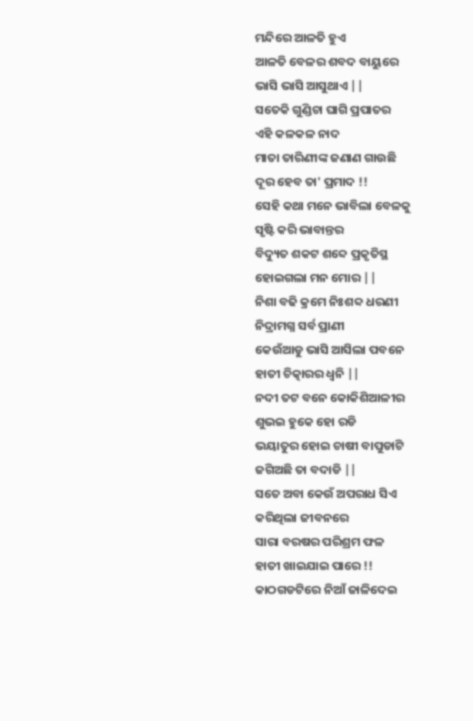ମନ୍ଦିରେ ଆଳତି ହୁଏ
ଆଳତି ବେଳର ଶବଦ ବାୟୁରେ
ଭାସି ଭାସି ଆସୁଥାଏ ||
ସତେକି ଗୁଣ୍ଡିଚା ଘାଗି ପ୍ରପାତର
ଏହି କଳକଳ ନାଦ
ମାତା ତାରିଣୀଙ୍କ ଜଣାଣ ଗାଉଛି
ଦୂର ହେବ ତା' ପ୍ରମାଦ !!
ସେହି କଥା ମନେ ଭାବିଲା ବେଳକୁ
ସୃଷ୍ଟି କରି ଭାବାନ୍ତର
ବିଦ୍ୟୁତ ଶକଟ ଶବ୍ଦେ ପ୍ରକୃତିସ୍ଥ
ହୋଇଗଲା ମନ ମୋର ||
ନିଶା ବଢି କ୍ରମେ ନିଃଶବ୍ଦ ଧରଣୀ
ନିଦ୍ରାମଗ୍ନ ସର୍ବ ପ୍ରାଣୀ
କେଉଁଆଡୁ ଭାସି ଆସିଲା ପବନେ
ହାତୀ ଚିତ୍କାରର ଧ୍ୱନି ||
ନଦୀ ତଟ ବନେ କୋକିଶିଆଳୀର
ଶୁଭଇ ହୁକେ ହୋ ରଡି
ଭୟାତୁର ହୋଇ ଚାଷୀ ବାପୁଡାଟି
ଜଗିଅଛି ତା ବଦାଡି ||
ସତେ ଅବା କେଉଁ ଅପରାଧ ସିଏ
କରିଥିଲା ଜୀବନରେ
ସାରା ବରଷର ପରିଶ୍ରମ ଫଳ
ହାତୀ ଖାଇଯାଇ ପାରେ !!
କାଠଗଡଟିରେ ନିଆଁ ଜାଳିଦେଇ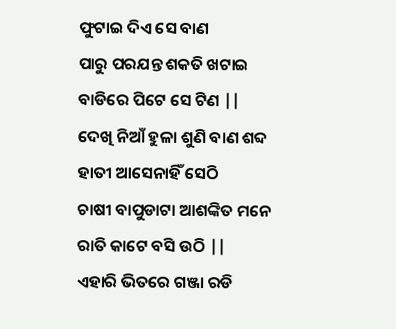ଫୁଟାଇ ଦିଏ ସେ ବାଣ
ପାରୁ ପରଯନ୍ତ ଶକତି ଖଟାଇ
ବାଡିରେ ପିଟେ ସେ ଟିଣ ||
ଦେଖି ନିଆଁ ହୁଳା ଶୁଣି ବାଣ ଶବ୍ଦ
ହାତୀ ଆସେନାହିଁ ସେଠି
ଚାଷୀ ବାପୁଡାଟା ଆଶଙ୍କିତ ମନେ
ରାତି କାଟେ ବସି ଉଠି ||
ଏହାରି ଭିତରେ ଗଞ୍ଜା ରଡି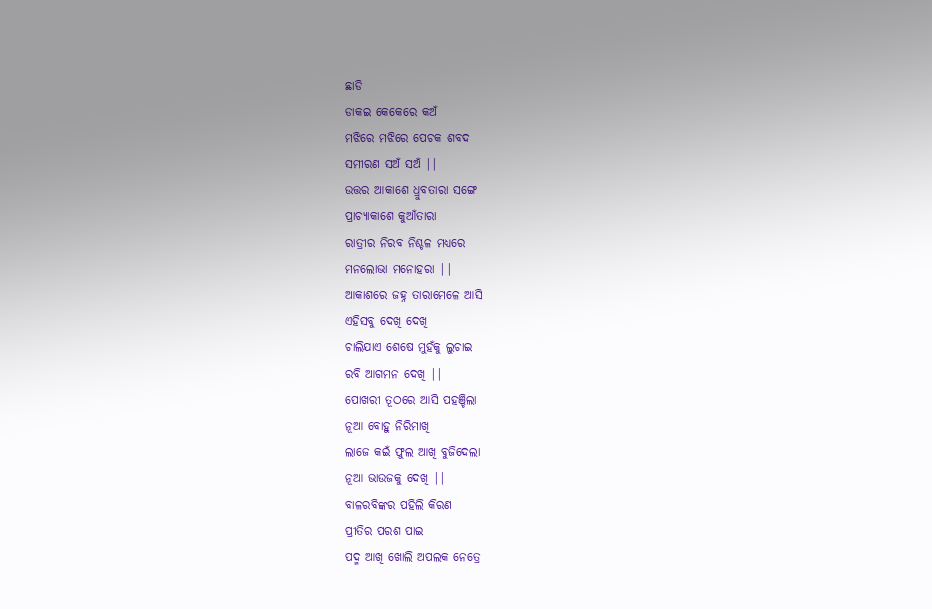ଛାଡି
ଡାକଇ କେକେରେ କଅଁ
ମଝିରେ ମଝିରେ ପେଚକ ଶବଦ
ସମୀରଣ ସଅଁ ସଅଁ ||
ଉତ୍ତର ଆକାଶେ ଧ୍ରୁବତାରା ସଙ୍ଗେ
ପ୍ରାଚ୍ୟାକାଶେ କୁଆଁତାରା
ରାତ୍ରୀର ନିରବ ନିଶ୍ଚଳ ମଧ୍ୟରେ
ମନଲୋଭା ମନୋହରା ||
ଆକାଶରେ ଜହ୍ନ ତାରାମେଳେ ଆସି
ଏହିସବୁ ଦେଖି ଦେଖି
ଚାଲିଯାଏ ଶେଷେ ମୁହଁକୁ ଲୁଚାଇ
ରବି ଆଗମନ ଦେଖି ||
ପୋଖରୀ ତୂଠରେ ଆସି ପହଞ୍ଚିଲା
ନୂଆ ବୋହୁ ନିରିମାଖି
ଲାଜେ କଇଁ ଫୁଲ ଆଖି ବୁଜିଦେଲା
ନୂଆ ଭାଉଜକୁ ଦେଖି ||
ବାଳରବିଙ୍କର ପହିଲି କିରଣ
ପ୍ରୀତିର ପରଶ ପାଇ
ପଦ୍ମ ଆଖି ଖୋଲି ଅପଲକ ନେତ୍ରେ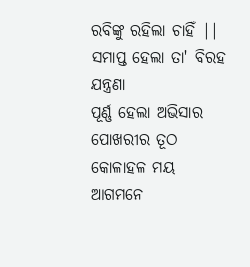ରବିଙ୍କୁ ରହିଲା ଚାହିଁ ||
ସମାପ୍ତ ହେଲା ତା' ବିରହ ଯନ୍ତ୍ରଣା
ପୂର୍ଣ୍ଣ ହେଲା ଅଭିସାର
ପୋଖରୀର ତୂଠ କୋଳାହଳ ମୟ
ଆଗମନେ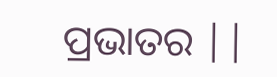ପ୍ରଭାତର ||